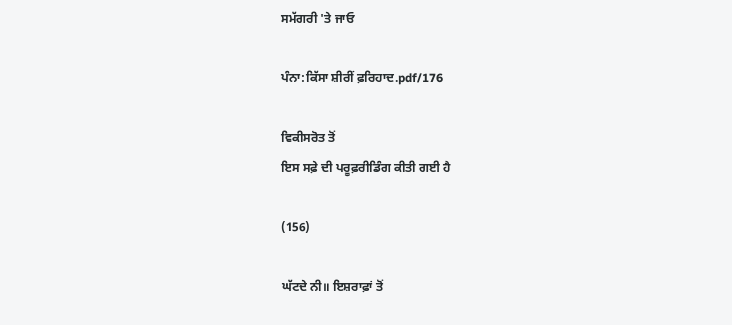ਸਮੱਗਰੀ 'ਤੇ ਜਾਓ

ਪੰਨਾ:ਕਿੱਸਾ ਸ਼ੀਰੀਂ ਫ਼ਰਿਹਾਦ.pdf/176

ਵਿਕੀਸਰੋਤ ਤੋਂ
ਇਸ ਸਫ਼ੇ ਦੀ ਪਰੂਫ਼ਰੀਡਿੰਗ ਕੀਤੀ ਗਈ ਹੈ

(156)

ਘੱਟਦੇ ਨੀ॥ ਇਸ਼ਰਾਫ਼ਾਂ ਤੋਂ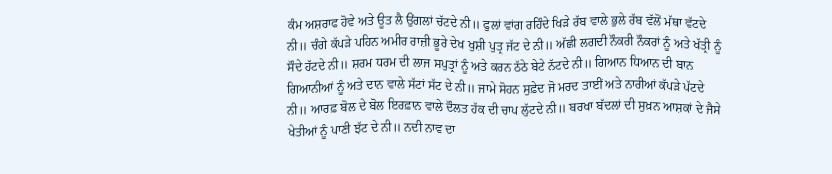ਕੰਮ ਅਸ਼ਰਾਫ ਹੋਵੇ ਅਤੇ ਊਤ ਲੈ ਉਂਗਲਾਂ ਚੱਟਦੇ ਨੀ॥ ਫੁਲਾਂ ਵਾਂਗ ਰਹਿੰਦੇ ਖਿੜੇ ਰੱਬ ਵਾਲੇ ਭੁਲੇ ਰੱਬ ਵੱਲੋਂ ਮੱਥਾ ਵੱਟਦੇ ਨੀ॥ ਚੰਗੇ ਕੱਪੜੇ ਪਹਿਨ ਅਮੀਰ ਰਾਜ਼ੀ ਭੂਰੇ ਦੇਖ ਖੁਸ਼ੀ ਪੁਤ੍ਰ ਜੱਟ ਦੇ ਨੀ॥ ਅੱਛੀ ਲਗਦੀ ਨੌਕਰੀ ਨੌਕਰਾਂ ਨੂੰ ਅਤੇ ਖੱਤ੍ਰੀ ਨੂੰ ਸੌਦੇ ਹੱਟਦੇ ਨੀ॥ ਸ਼ਰਮ ਧਰਮ ਦੀ ਲਾਜ ਸਪੁਤ੍ਰਾਂ ਨੂੰ ਅਤੇ ਕਰਨ ਠੱਠੇ ਬੇਟੇ ਨੱਟਦੇ ਨੀ॥ ਗਿਆਨ ਧਿਆਨ ਦੀ ਬਾਨ ਗਿਆਨੀਆਂ ਨੂੰ ਅਤੇ ਦਾਨ ਵਾਲੇ ਸੱਟਾਂ ਸੱਟ ਦੇ ਨੀ॥ ਜਾਮੇ ਸੋਹਨ ਸੁਫ਼ੇਦ ਜੋ ਮਰਦ ਤਾਈਂ ਅਤੇ ਨਾਰੀਆਂ ਕੱਪੜੇ ਪੱਟਦੇ ਨੀ॥ ਆਰਫ਼ ਬੋਲ ਦੇ ਬੋਲ ਇਰਫ਼ਾਨ ਵਾਲੇ ਦੌਲਤ ਹੱਕ ਦੀ ਚਾਪ ਲੁੱਟਦੇ ਨੀ॥ ਬਰਖਾ ਬੱਦਲਾਂ ਦੀ ਸੁਖ਼ਨ ਆਸ਼ਕਾਂ ਦੇ ਜੈਸੇ ਖੇਤੀਆਂ ਨੂੰ ਪਾਣੀ ਝੱਟ ਦੇ ਨੀ॥ ਨਦੀ ਨਾਵ ਦਾ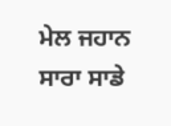ਮੇਲ ਜਹਾਨ ਸਾਰਾ ਸਾਡੇ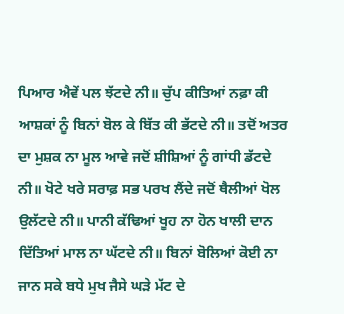ਪਿਆਰ ਐਵੇਂ ਪਲ ਝੱਟਦੇ ਨੀ॥ ਚੁੱਪ ਕੀਤਿਆਂ ਨਫ਼ਾ ਕੀ ਆਸ਼ਕਾਂ ਨੂੰ ਬਿਨਾਂ ਬੋਲ ਕੇ ਬਿੱਤ ਕੀ ਭੱਟਦੇ ਨੀ॥ ਤਦੋਂ ਅਤਰ ਦਾ ਮੁਸ਼ਕ ਨਾ ਮੂਲ ਆਵੇ ਜਦੋਂ ਸ਼ੀਸ਼ਿਆਂ ਨੂੰ ਗਾਂਧੀ ਡੱਟਦੇ ਨੀ॥ ਖੋਟੇ ਖਰੇ ਸਰਾਫ਼ ਸਭ ਪਰਖ ਲੈਂਦੇ ਜਦੋਂ ਥੈਲੀਆਂ ਖੋਲ ਉਲੱਟਦੇ ਨੀ॥ ਪਾਨੀ ਕੱਢਿਆਂ ਖੂਹ ਨਾ ਹੋਨ ਖਾਲੀ ਦਾਨ ਦਿੱਤਿਆਂ ਮਾਲ ਨਾ ਘੱਟਦੇ ਨੀ॥ ਬਿਨਾਂ ਬੋਲਿਆਂ ਕੋਈ ਨਾ ਜਾਨ ਸਕੇ ਬਧੇ ਮੁਖ ਜੈਸੇ ਘੜੇ ਮੱਟ ਦੇ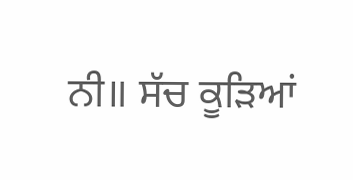ਨੀ॥ ਸੱਚ ਕੂੜਿਆਂ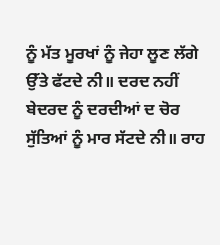ਨੂੰ ਮੱਤ ਮੂਰਖਾਂ ਨੂੰ ਜੇਹਾ ਲੂਣ ਲੱਗੇ ਉੱਤੇ ਫੱਟਦੇ ਨੀ॥ ਦਰਦ ਨਹੀਂ ਬੇਦਰਦ ਨੂੰ ਦਰਦੀਆਂ ਦ ਚੋਰ ਸੁੱਤਿਆਂ ਨੂੰ ਮਾਰ ਸੱਟਦੇ ਨੀ॥ ਰਾਹ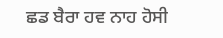ਛਡ ਬੈਰਾ ਹਵ ਨਾਹ ਹੋਸੀ